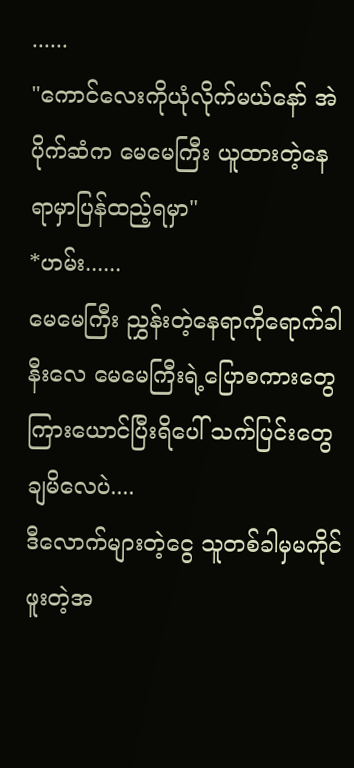......
"ကောင်လေးကိုယုံလိုက်မယ်နော် အဲပိုက်ဆံက မေမေကြီး ယူထားတဲ့နေရာမှာပြန်ထည့်ရမှာ"
*ဟမ်း......
မေမေကြီး ညွှန်းတဲ့နေရာကိုရောက်ခါနီးလေ မေမေကြီးရဲ့ပြောစကားတွေကြားယောင်ပြီးရိပေါ် သက်ပြင်းတွေချမိလေပဲ....
ဒီလောက်များတဲ့ငွေ သူတစ်ခါမှမကိုင်ဖူးတဲ့အ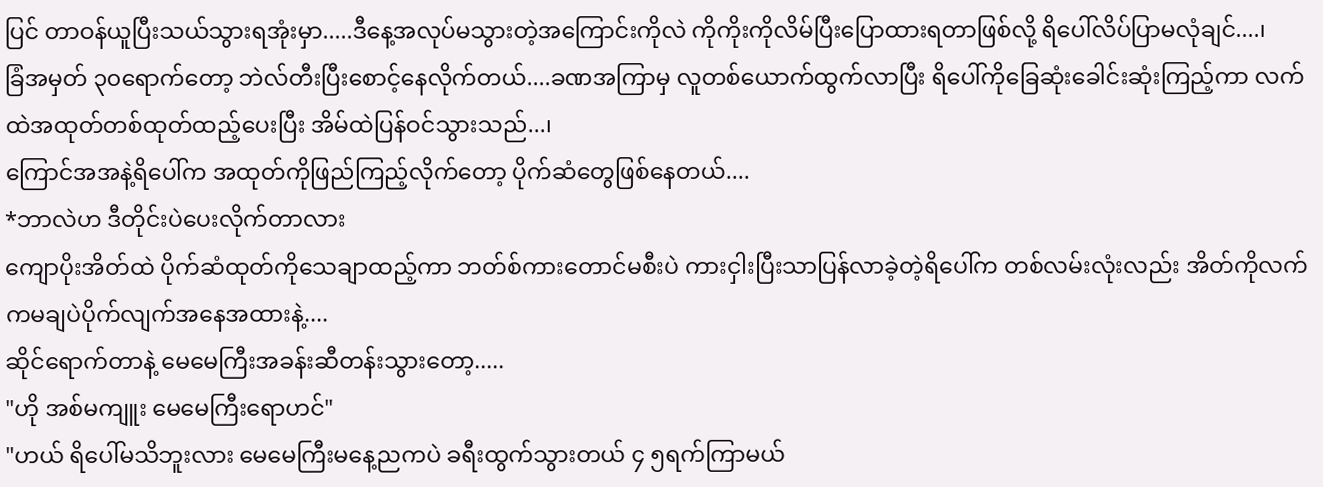ပြင် တာဝန်ယူပြီးသယ်သွားရအုံးမှာ.....ဒီနေ့အလုပ်မသွားတဲ့အကြောင်းကိုလဲ ကိုကိုးကိုလိမ်ပြီးပြောထားရတာဖြစ်လို့ ရိပေါ်လိပ်ပြာမလုံချင်....၊
ခြံအမှတ် ၃၀ရောက်တော့ ဘဲလ်တီးပြီးစောင့်နေလိုက်တယ်....ခဏအကြာမှ လူတစ်ယောက်ထွက်လာပြီး ရိပေါ်ကိုခြေဆုံးခေါင်းဆုံးကြည့်ကာ လက်ထဲအထုတ်တစ်ထုတ်ထည့်ပေးပြီး အိမ်ထဲပြန်ဝင်သွားသည်...၊
ကြောင်အအနဲ့ရိပေါ်က အထုတ်ကိုဖြည်ကြည့်လိုက်တော့ ပိုက်ဆံတွေဖြစ်နေတယ်....
*ဘာလဲဟ ဒီတိုင်းပဲပေးလိုက်တာလား
ကျောပိုးအိတ်ထဲ ပိုက်ဆံထုတ်ကိုသေချာထည့်ကာ ဘတ်စ်ကားတောင်မစီးပဲ ကားငှါးပြီးသာပြန်လာခဲ့တဲ့ရိပေါ်က တစ်လမ်းလုံးလည်း အိတ်ကိုလက်ကမချပဲပိုက်လျက်အနေအထားနဲ့....
ဆိုင်ရောက်တာနဲ့ မေမေကြီးအခန်းဆီတန်းသွားတော့.....
"ဟို အစ်မကျူး မေမေကြီးရောဟင်"
"ဟယ် ရိပေါ်မသိဘူးလား မေမေကြီးမနေ့ညကပဲ ခရီးထွက်သွားတယ် ၄ ၅ရက်ကြာမယ်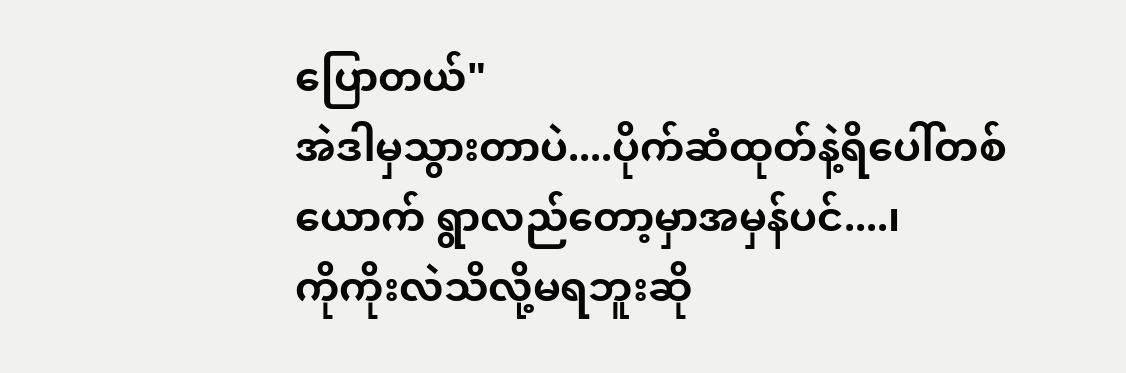ပြောတယ်"
အဲဒါမှသွားတာပဲ....ပိုက်ဆံထုတ်နဲ့ရိပေါ်တစ်ယောက် ရွာလည်တော့မှာအမှန်ပင်....၊
ကိုကိုးလဲသိလို့မရဘူးဆို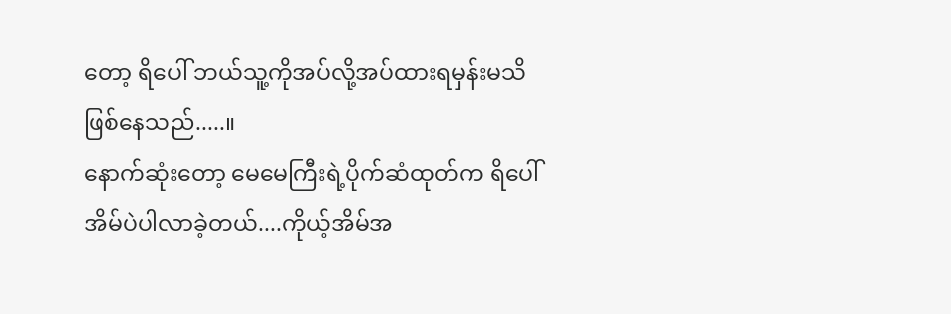တော့ ရိပေါ် ဘယ်သူ့ကိုအပ်လို့အပ်ထားရမှန်းမသိဖြစ်နေသည်.....။
နောက်ဆုံးတော့ မေမေကြီးရဲ့ပိုက်ဆံထုတ်က ရိပေါ်အိမ်ပဲပါလာခဲ့တယ်....ကိုယ့်အိမ်အ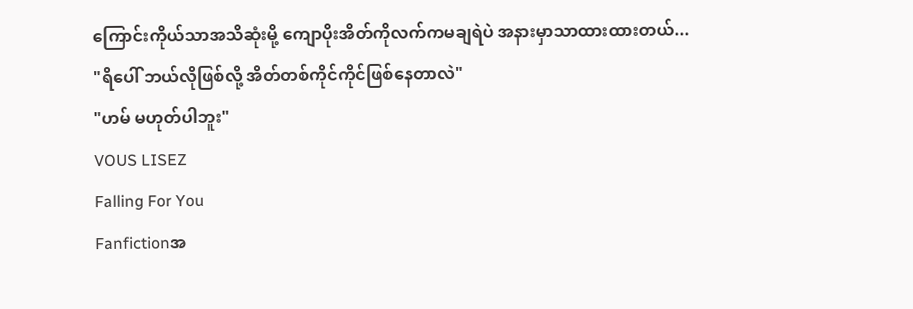ကြောင်းကိုယ်သာအသိဆုံးမို့ ကျောပိုးအိတ်ကိုလက်ကမချရဲပဲ အနားမှာသာထားထားတယ်...
"ရိပေါ် ဘယ်လိုဖြစ်လို့ အိတ်တစ်ကိုင်ကိုင်ဖြစ်နေတာလဲ"
"ဟမ် မဟုတ်ပါဘူး"
VOUS LISEZ
Falling For You
Fanfictionအ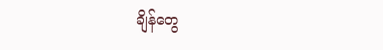ချိန်တွေ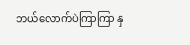ဘယ်လောက်ပဲကြာကြာ နှ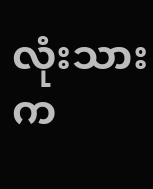လုံးသားက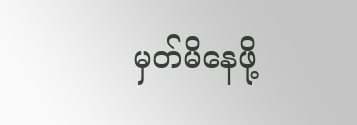မှတ်မိနေဖို့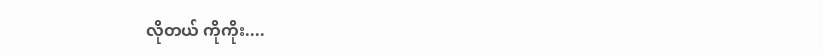လိုတယ် ကိုကိုး....